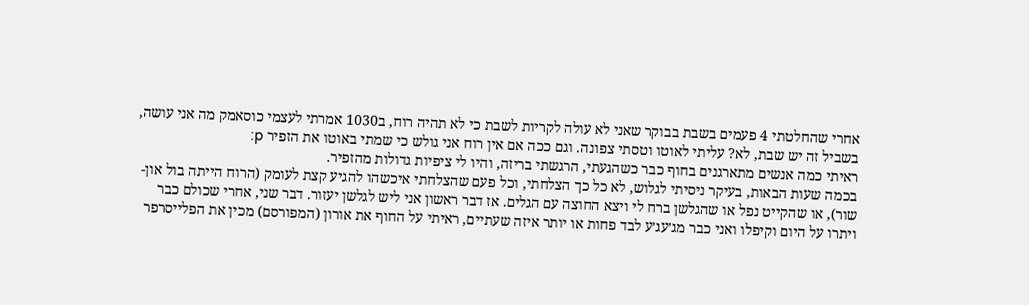אחרי שהחלטתי 4 פעמים בשבת בבוקר שאני לא עולה לקריות לשבת כי לא תהיה רוח, ב1030 אמרתי לעצמי כוסאמק מה אני עושה, בשביל זה יש שבת, לא? עליתי לאוטו וטסתי צפונה. וגם ככה אם אין רוח אני גולש כי שמתי באוטו את הזפיר p:
ראיתי כמה אנשים מתארגנים בחוף כבר כשהגעתי, הרגשתי בריזה, והיו לי ציפיות גדולות מהזפיר.
בכמה שעות הבאות, בעיקר ניסיתי לגלוש, לא כל כך הצלחתי, וכל פעם שהצלחתי איכשהו להגיע קצת לעומק (הרוח הייתה בול און-שור), או שהקייט נפל או שהגלשן ברח לי ויצא החוצה עם הגלים. אז דבר ראשון אני ליש לגלשן יעזור. דבר שני, אחרי שכולם כבר ויתרו על היום וקיפלו ואני כבר מג׳עג׳ע לבד פחות או יותר איזה שעתיים, ראיתי על החוף את אורון (המפורסם) מכין את הפלייסרפר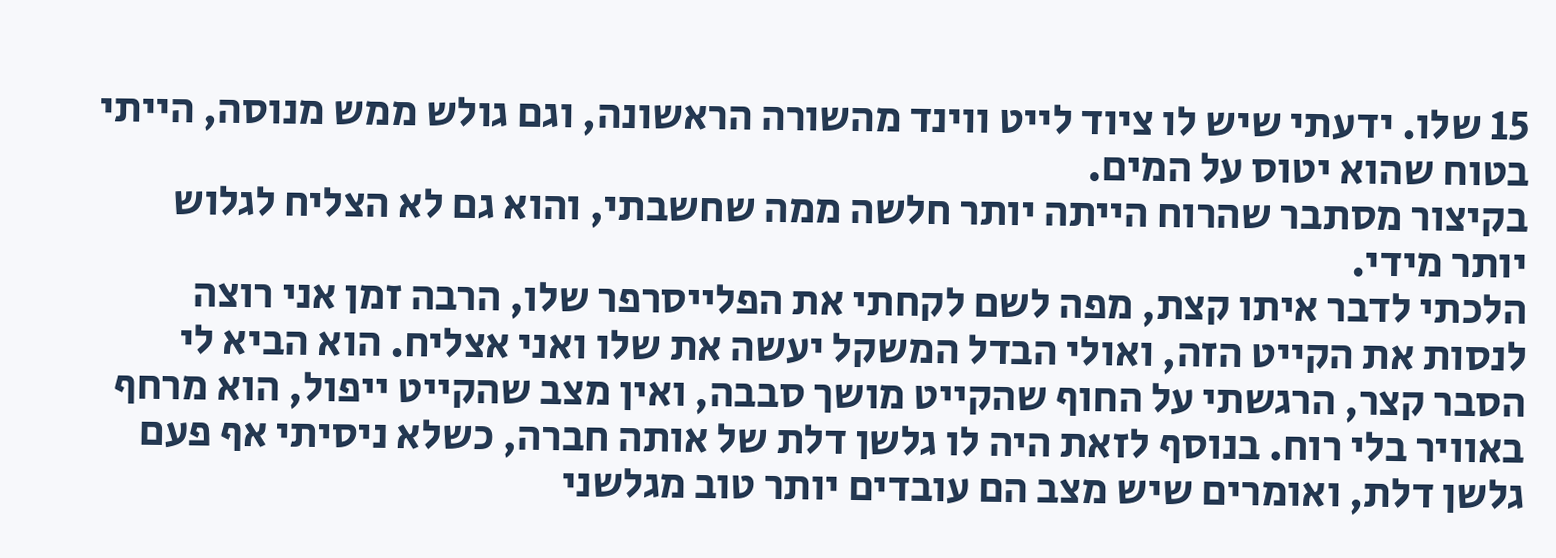15 שלו. ידעתי שיש לו ציוד לייט ווינד מהשורה הראשונה, וגם גולש ממש מנוסה, הייתי בטוח שהוא יטוס על המים.
בקיצור מסתבר שהרוח הייתה יותר חלשה ממה שחשבתי, והוא גם לא הצליח לגלוש יותר מידי.
הלכתי לדבר איתו קצת, מפה לשם לקחתי את הפלייסרפר שלו, הרבה זמן אני רוצה לנסות את הקייט הזה, ואולי הבדל המשקל יעשה את שלו ואני אצליח. הוא הביא לי הסבר קצר, הרגשתי על החוף שהקייט מושך סבבה, ואין מצב שהקייט ייפול, הוא מרחף באוויר בלי רוח. בנוסף לזאת היה לו גלשן דלת של אותה חברה, כשלא ניסיתי אף פעם גלשן דלת, ואומרים שיש מצב הם עובדים יותר טוב מגלשני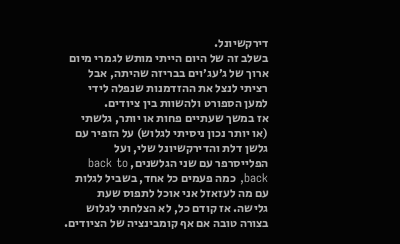דירקשיונל.
בשלב זה של היום הייתי מותש לגמרי מיום ארוך של ג׳עג׳וים בבריזה שהיתה, אבל רציתי לנצל את ההזדמנות שנפלה לידי למען הספורט ולהשוות בין ציודים.
אז במשך שעתיים פחות או יותר, גלשתי (או יותר נכון ניסיתי לגלוש) על הזפיר עם גלשן דלת והדירקשיונל שלי, ועל הפלייסרפר עם שני הגלשנים, back to back, כמה פעמים כל אחד, בשביל לגלות עם מה לעזאזל אני אוכל לתפוס שעת גלישה. אז קודם כל, לא הצלחתי לגלוש בצורה טובה אם אף קומבינציה של הציודים.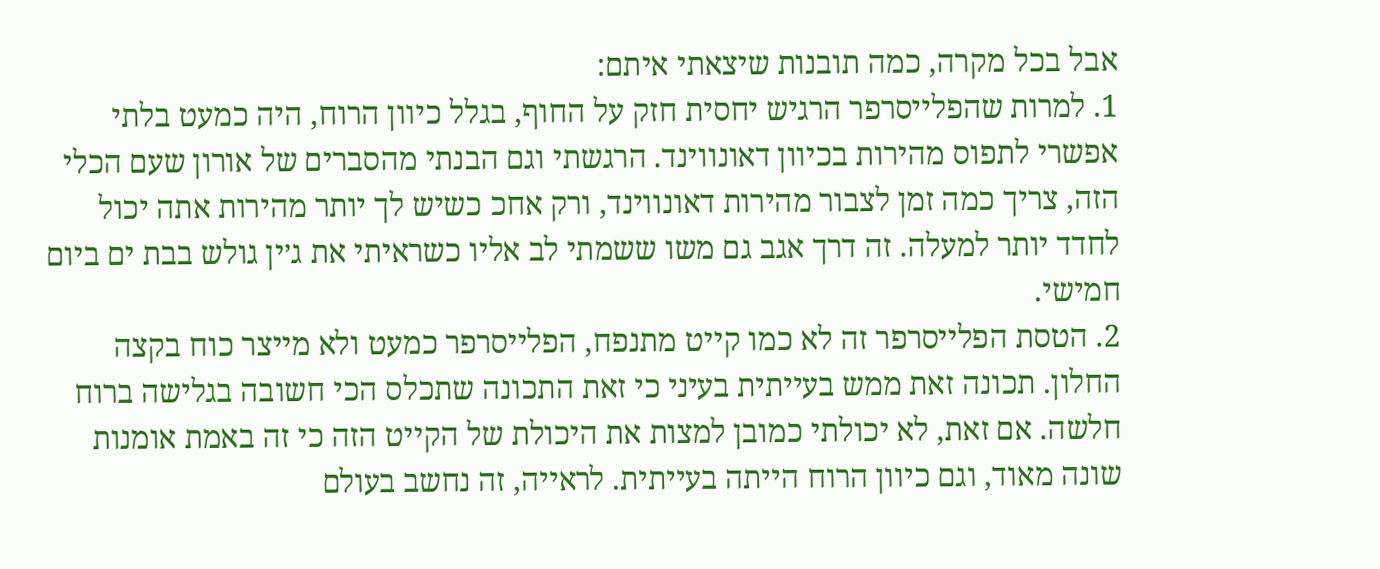אבל בכל מקרה, כמה תובנות שיצאתי איתם:
1. למרות שהפלייסרפר הרגיש יחסית חזק על החוף, בגלל כיוון הרוח, היה כמעט בלתי אפשרי לתפוס מהירות בכיוון דאונווינד. הרגשתי וגם הבנתי מהסברים של אורון שעם הכלי הזה, צריך כמה זמן לצבור מהירות דאונווינד, ורק אחכ כשיש לך יותר מהירות אתה יכול לחדד יותר למעלה. זה דרך אגב גם משו ששמתי לב אליו כשראיתי את ג׳ין גולש בבת ים ביום חמישי.
2. הטסת הפלייסרפר זה לא כמו קייט מתנפח, הפלייסרפר כמעט ולא מייצר כוח בקצה החלון. תכונה זאת ממש בעייתית בעיני כי זאת התכונה שתכלס הכי חשובה בגלישה ברוח חלשה. אם זאת, לא יכולתי כמובן למצות את היכולת של הקייט הזה כי זה באמת אומנות שונה מאוד, וגם כיוון הרוח הייתה בעייתית. לראייה, זה נחשב בעולם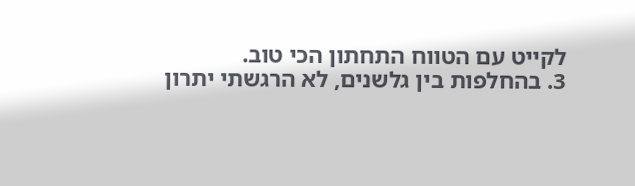לקייט עם הטווח התחתון הכי טוב.
3. בהחלפות בין גלשנים, לא הרגשתי יתרון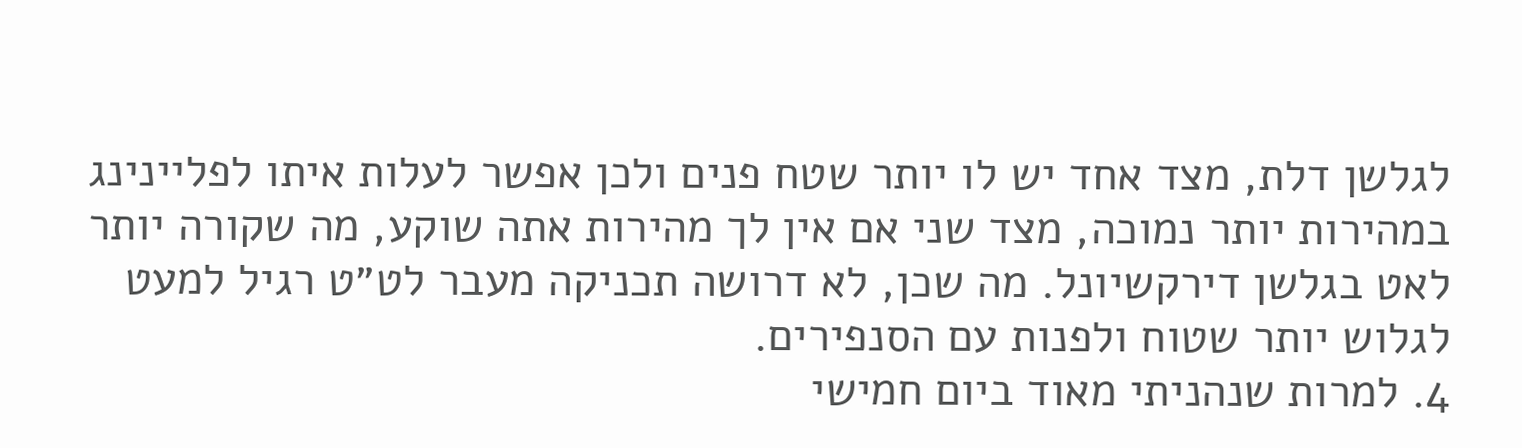לגלשן דלת, מצד אחד יש לו יותר שטח פנים ולכן אפשר לעלות איתו לפליינינג במהירות יותר נמוכה, מצד שני אם אין לך מהירות אתה שוקע, מה שקורה יותר לאט בגלשן דירקשיונל. מה שכן, לא דרושה תכניקה מעבר לט״ט רגיל למעט לגלוש יותר שטוח ולפנות עם הסנפירים.
4. למרות שנהניתי מאוד ביום חמישי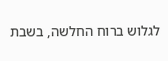לגלוש ברוח החלשה, בשבת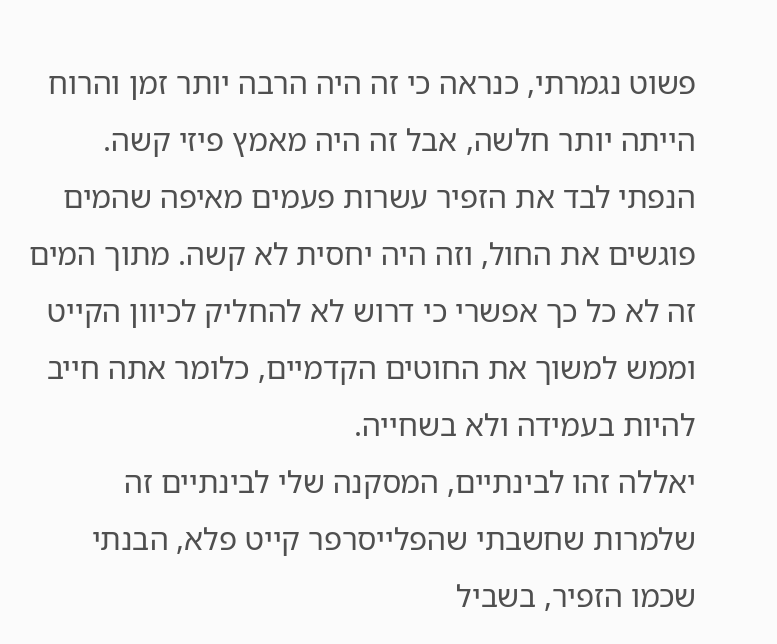פשוט נגמרתי, כנראה כי זה היה הרבה יותר זמן והרוח הייתה יותר חלשה, אבל זה היה מאמץ פיזי קשה. הנפתי לבד את הזפיר עשרות פעמים מאיפה שהמים פוגשים את החול, וזה היה יחסית לא קשה. מתוך המים זה לא כל כך אפשרי כי דרוש לא להחליק לכיוון הקייט וממש למשוך את החוטים הקדמיים, כלומר אתה חייב להיות בעמידה ולא בשחייה.
יאללה זהו לבינתיים, המסקנה שלי לבינתיים זה שלמרות שחשבתי שהפלייסרפר קייט פלא, הבנתי שכמו הזפיר, בשביל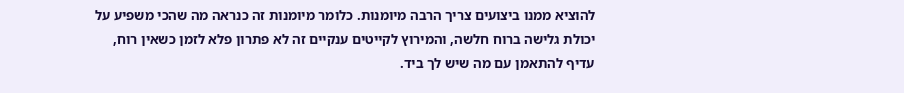להוציא ממנו ביצועים צריך הרבה מיומנות. כלומר מיומנות זה כנראה מה שהכי משפיע על יכולת גלישה ברוח חלשה, והמירוץ לקייטים ענקיים זה לא פתרון פלא לזמן כשאין רוח, עדיף להתאמן עם מה שיש לך ביד.